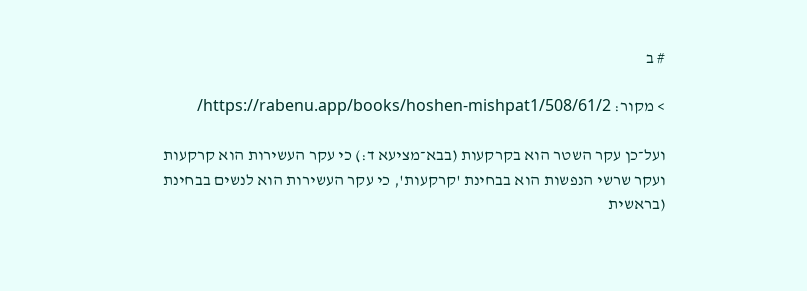# ב

> מקור: https://rabenu.app/books/hoshen-mishpat1/508/61/2/

ועל־כן עקר השטר הוא בקרקעות (בבא־מציעא ד:) כי עקר העשירות הוא קרקעות ועקר שרשי הנפשות הוא בבחינת 'קרקעות', כי עקר העשירות הוא לנשים בבחינת (בראשית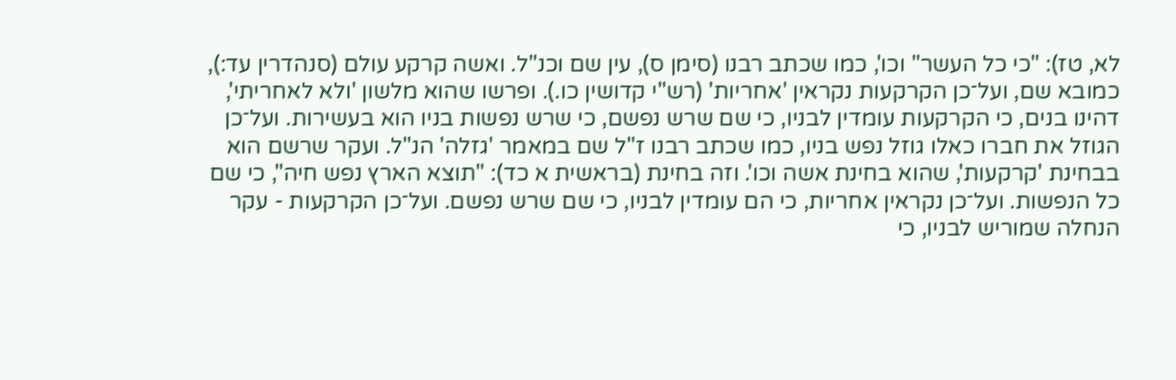לא, טז): "כי כל העשר" וכו', כמו שכתב רבנו (סימן ס), עין שם וכנ"ל. ואשה קרקע עולם (סנהדרין עד:), כמובא שם, ועל־כן הקרקעות נקראין 'אחריות' (רש"י קדושין כו.). ופרשו שהוא מלשון 'ולא לאחריתי', דהינו בנים, כי הקרקעות עומדין לבניו, כי שם שרש נפשם, כי שרש נפשות בניו הוא בעשירות. ועל־כן הגוזל את חברו כאלו גוזל נפש בניו, כמו שכתב רבנו ז"ל שם במאמר 'גזלה' הנ"ל. ועקר שרשם הוא בבחינת 'קרקעות', שהוא בחינת אשה וכו'. וזה בחינת (בראשית א כד): "תוצא הארץ נפש חיה", כי שם כל הנפשות. ועל־כן נקראין אחריות, כי הם עומדין לבניו, כי שם שרש נפשם. ועל־כן הקרקעות - עקר הנחלה שמוריש לבניו, כי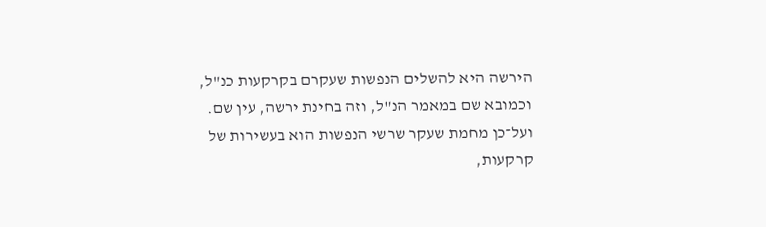הירשה היא להשלים הנפשות שעקרם בקרקעות כנ"ל, וכמובא שם במאמר הנ"ל, וזה בחינת ירשה, עין שם. ועל־כן מחמת שעקר שרשי הנפשות הוא בעשירות של קרקעות,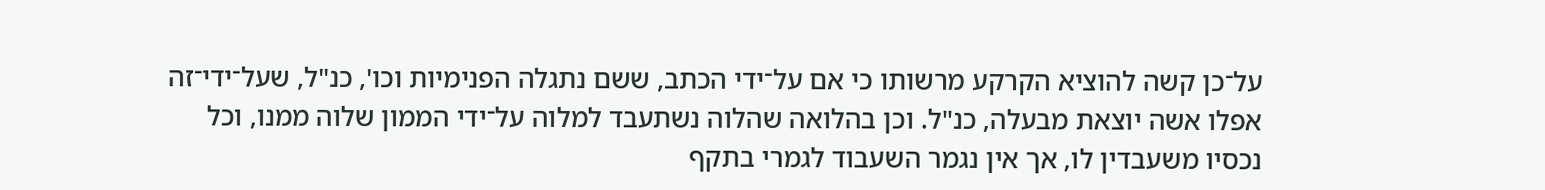על־כן קשה להוציא הקרקע מרשותו כי אם על־ידי הכתב, ששם נתגלה הפנימיות וכו', כנ"ל, שעל־ידי־זה אפלו אשה יוצאת מבעלה, כנ"ל. וכן בהלואה שהלוה נשתעבד למלוה על־ידי הממון שלוה ממנו, וכל נכסיו משעבדין לו, אך אין נגמר השעבוד לגמרי בתקף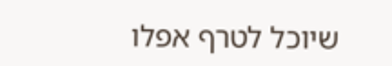שיוכל לטרף אפלו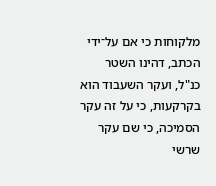מלקוחות כי אם על־ידי הכתב, דהינו השטר כנ"ל, ועקר השעבוד הוא בקרקעות, כי על זה עקר הסמיכה, כי שם עקר שרשי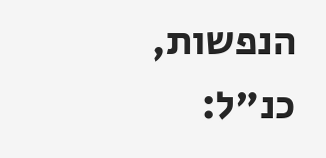הנפשות, כנ"ל: